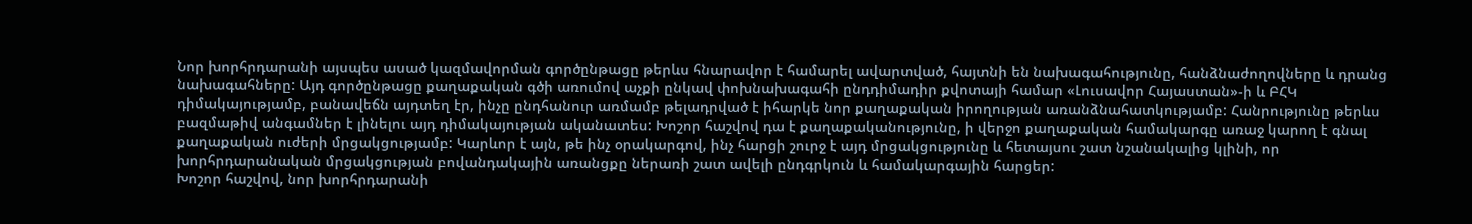Նոր խորհրդարանի այսպես ասած կազմավորման գործընթացը թերևս հնարավոր է համարել ավարտված, հայտնի են նախագահությունը, հանձնաժողովները և դրանց նախագահները: Այդ գործընթացը քաղաքական գծի առումով աչքի ընկավ փոխնախագահի ընդդիմադիր քվոտայի համար «Լուսավոր Հայաստան»-ի և ԲՀԿ դիմակայությամբ, բանավեճն այդտեղ էր, ինչը ընդհանուր առմամբ թելադրված է իհարկե նոր քաղաքական իրողության առանձնահատկությամբ: Հանրությունը թերևս բազմաթիվ անգամներ է լինելու այդ դիմակայության ականատես: Խոշոր հաշվով դա է քաղաքականությունը, ի վերջո քաղաքական համակարգը առաջ կարող է գնալ քաղաքական ուժերի մրցակցությամբ: Կարևոր է այն, թե ինչ օրակարգով, ինչ հարցի շուրջ է այդ մրցակցությունը և հետայսու շատ նշանակալից կլինի, որ խորհրդարանական մրցակցության բովանդակային առանցքը ներառի շատ ավելի ընդգրկուն և համակարգային հարցեր:
Խոշոր հաշվով, նոր խորհրդարանի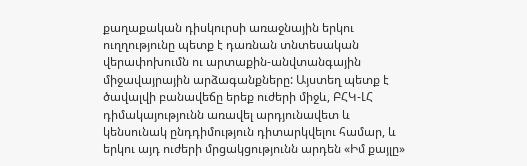քաղաքական դիսկուրսի առաջնային երկու ուղղությունը պետք է դառնան տնտեսական վերափոխումն ու արտաքին-անվտանգային միջավայրային արձագանքները: Այստեղ պետք է ծավալվի բանավեճը երեք ուժերի միջև, ԲՀԿ-ԼՀ դիմակայությունն առավել արդյունավետ և կենսունակ ընդդիմություն դիտարկվելու համար, և երկու այդ ուժերի մրցակցությունն արդեն «Իմ քայլը»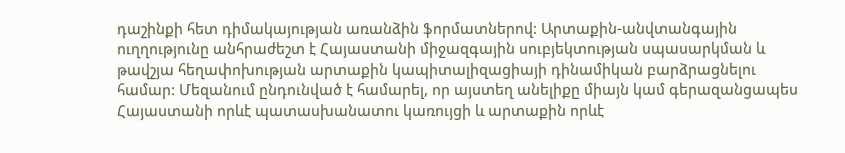դաշինքի հետ դիմակայության առանձին ֆորմատներով: Արտաքին-անվտանգային ուղղությունը անհրաժեշտ է Հայաստանի միջազգային սուբյեկտության սպասարկման և թավշյա հեղափոխության արտաքին կապիտալիզացիայի դինամիկան բարձրացնելու համար: Մեզանում ընդունված է համարել, որ այստեղ անելիքը միայն կամ գերազանցապես Հայաստանի որևէ պատասխանատու կառույցի և արտաքին որևէ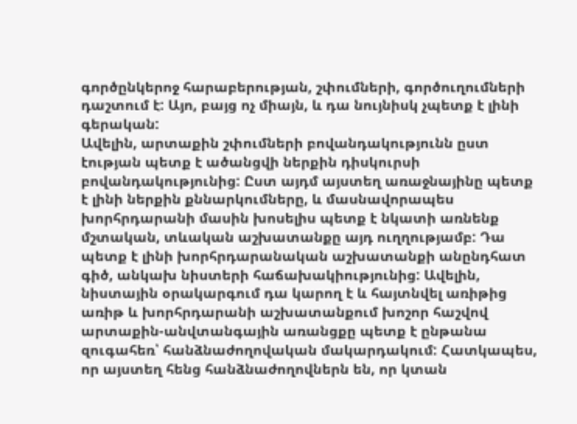գործընկերոջ հարաբերության, շփումների, գործուղումների դաշտում է: Այո, բայց ոչ միայն, և դա նույնիսկ չպետք է լինի գերական:
Ավելին, արտաքին շփումների բովանդակությունն ըստ էության պետք է ածանցվի ներքին դիսկուրսի բովանդակությունից: Ըստ այդմ այստեղ առաջնայինը պետք է լինի ներքին քննարկումները, և մասնավորապես խորհրդարանի մասին խոսելիս պետք է նկատի առնենք մշտական, տևական աշխատանքը այդ ուղղությամբ: Դա պետք է լինի խորհրդարանական աշխատանքի անընդհատ գիծ, անկախ նիստերի հաճախակիությունից: Ավելին, նիստային օրակարգում դա կարող է և հայտնվել առիթից առիթ և խորհրդարանի աշխատանքում խոշոր հաշվով արտաքին-անվտանգային առանցքը պետք է ընթանա զուգահեռ՝ հանձնաժողովական մակարդակում: Հատկապես, որ այստեղ հենց հանձնաժողովներն են, որ կտան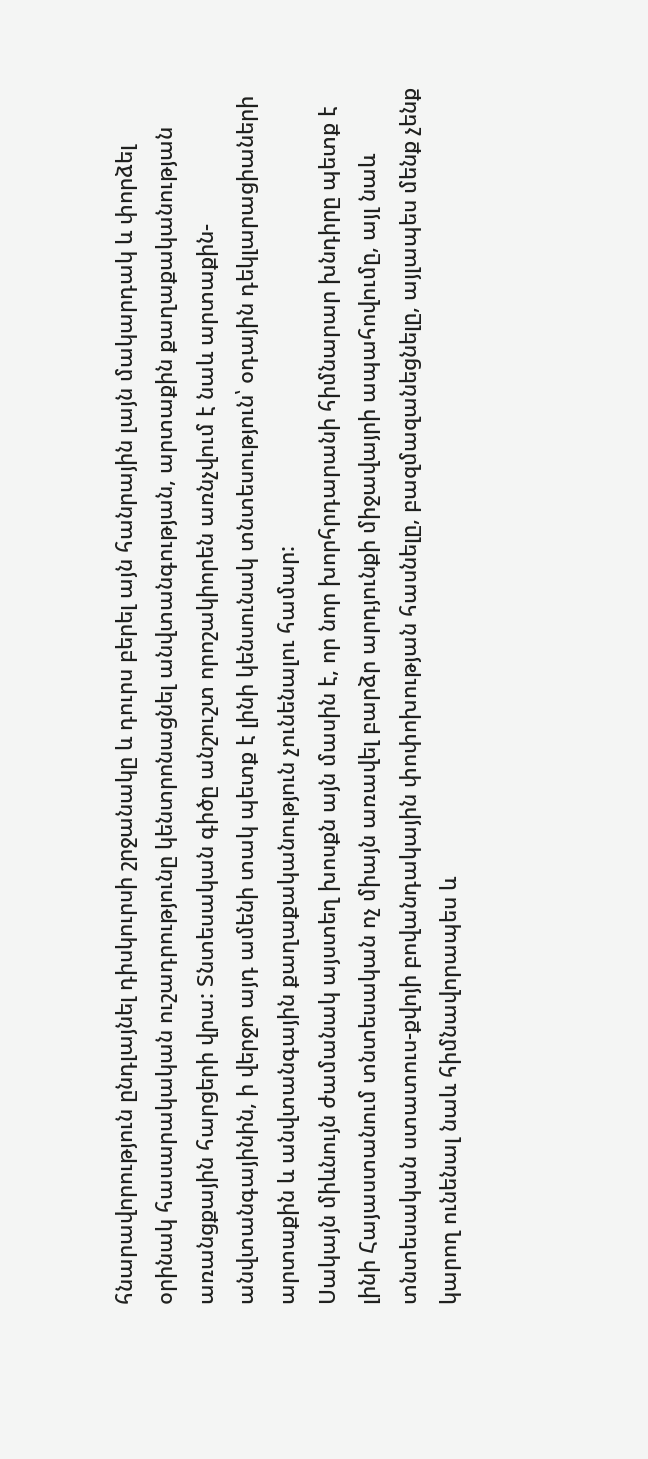հնարավորություն ընդլայնել դիսկուրսի շրջանակը և դուրս բերել այն հանրային լայն մակարդակ և փորձել օրինակ հասարակական ուշադրությունը կենտրոնացնել անվտանգության, արտաքին քաղաքականության առանցքային հարցերի վրա: Տնտեսական գիծը անշուշտ որոշակիորեն առնչվում է նաև արտաքին-անվտանգայինին, ի վերջո այդ ամենի տակ պետք է լինի կենսունակ տնտեսություն՝ օդային դեկլարացիաների արտաքին և անվտանգային քաղաքականություն չունենալու համար:
Սակայն միևնույն ժամանակ այստեղ խոսքն այն մասին է, որ նոր խորհրդարանի հիմնարար խնդիրը պետք է լինի Հայաստանում տնտեսական ոչ միայն առավել բարձր արդյունքի միջավայրի ապահովումը, այլ նաև տնտեսական ստատուս-քվոյի բովանդակային փոփոխության հասնելը, բազմազանեցնելը, այլապես մենք չենք կարող ունենալ նաև հիմնավորապես և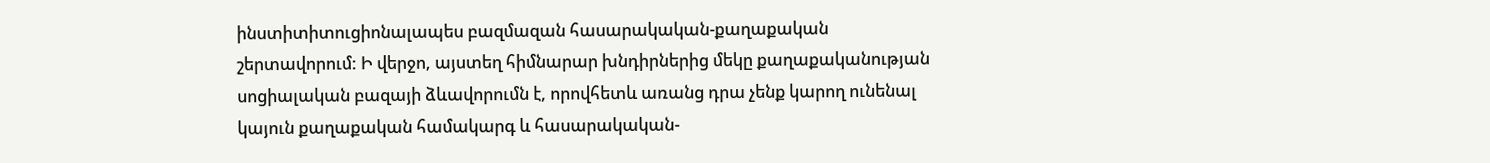ինստիտիտուցիոնալապես բազմազան հասարակական-քաղաքական շերտավորում: Ի վերջո, այստեղ հիմնարար խնդիրներից մեկը քաղաքականության սոցիալական բազայի ձևավորումն է, որովհետև առանց դրա չենք կարող ունենալ կայուն քաղաքական համակարգ և հասարակական-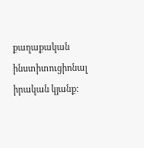քաղաքական ինստիտուցիոնալ իրական կյանք: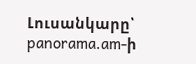Լուսանկարը՝ panorama.am-ի